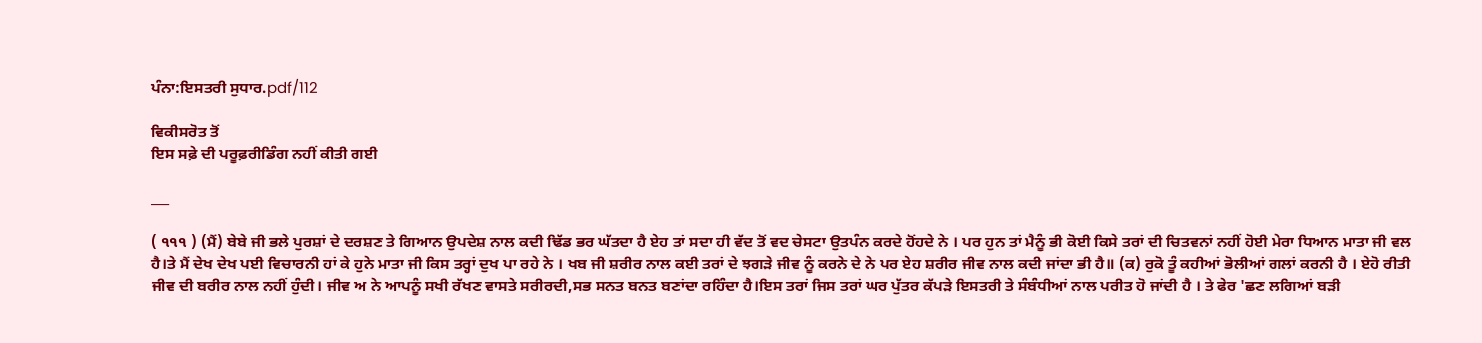ਪੰਨਾ:ਇਸਤਰੀ ਸੁਧਾਰ.pdf/112

ਵਿਕੀਸਰੋਤ ਤੋਂ
ਇਸ ਸਫ਼ੇ ਦੀ ਪਰੂਫ਼ਰੀਡਿੰਗ ਨਹੀਂ ਕੀਤੀ ਗਈ

___

( ੧੧੧ ) (ਮੈਂ) ਬੇਬੇ ਜੀ ਭਲੇ ਪੁਰਸ਼ਾਂ ਦੇ ਦਰਸ਼ਣ ਤੇ ਗਿਆਨ ਉਪਦੇਸ਼ ਨਾਲ ਕਦੀ ਢਿੱਡ ਭਰ ਘੱਤਦਾ ਹੈ ਏਹ ਤਾਂ ਸਦਾ ਹੀ ਵੱਦ ਤੋਂ ਵਦ ਚੇਸਟਾ ਉਤਪੰਨ ਕਰਦੇ ਹੋਂਹਦੇ ਨੇ । ਪਰ ਹੁਨ ਤਾਂ ਮੈਨੂੰ ਭੀ ਕੋਈ ਕਿਸੇ ਤਰਾਂ ਦੀ ਚਿਤਵਨਾਂ ਨਹੀਂ ਹੋਈ ਮੇਰਾ ਧਿਆਨ ਮਾਤਾ ਜੀ ਵਲ ਹੈ।ਤੇ ਮੈਂ ਦੇਖ ਦੇਖ ਪਈ ਵਿਚਾਰਨੀ ਹਾਂ ਕੇ ਹੁਨੇ ਮਾਤਾ ਜੀ ਕਿਸ ਤਰ੍ਹਾਂ ਦੁਖ ਪਾ ਰਹੇ ਨੇ । ਖਬ ਜੀ ਸ਼ਰੀਰ ਨਾਲ ਕਈ ਤਰਾਂ ਦੇ ਝਗੜੇ ਜੀਵ ਨੂੰ ਕਰਨੇ ਦੇ ਨੇ ਪਰ ਏਹ ਸ਼ਰੀਰ ਜੀਵ ਨਾਲ ਕਦੀ ਜਾਂਦਾ ਭੀ ਹੈ॥ (ਕ) ਰੁਕੋ ਤੂੰ ਕਹੀਆਂ ਭੋਲੀਆਂ ਗਲਾਂ ਕਰਨੀ ਹੈ । ਏਹੋ ਰੀਤੀ ਜੀਵ ਦੀ ਬਰੀਰ ਨਾਲ ਨਹੀਂ ਹੁੰਦੀ। ਜੀਵ ਅ ਨੇ ਆਪਨੂੰ ਸਖੀ ਰੱਖਣ ਵਾਸਤੇ ਸਰੀਰਦੀ,ਸਭ ਸਨਤ ਬਨਤ ਬਣਾਂਦਾ ਰਹਿੰਦਾ ਹੈ।ਇਸ ਤਰਾਂ ਜਿਸ ਤਰਾਂ ਘਰ ਪੁੱਤਰ ਕੱਪੜੇ ਇਸਤਰੀ ਤੇ ਸੰਬੰਧੀਆਂ ਨਾਲ ਪਰੀਤ ਹੋ ਜਾਂਦੀ ਹੈ । ਤੇ ਫੇਰ 'ਛਣ ਲਗਿਆਂ ਬੜੀ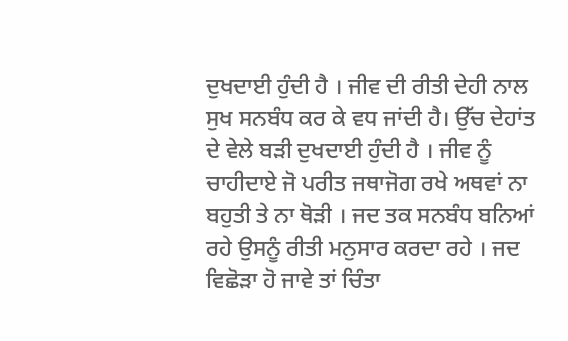ਦੁਖਦਾਈ ਹੁੰਦੀ ਹੈ । ਜੀਵ ਦੀ ਰੀਤੀ ਦੇਹੀ ਨਾਲ ਸੁਖ ਸਨਬੰਧ ਕਰ ਕੇ ਵਧ ਜਾਂਦੀ ਹੈ। ਉੱਚ ਦੇਹਾਂਤ ਦੇ ਵੇਲੇ ਬੜੀ ਦੁਖਦਾਈ ਹੁੰਦੀ ਹੈ । ਜੀਵ ਨੂੰ ਚਾਹੀਦਾਏ ਜੋ ਪਰੀਤ ਜਥਾਜੋਗ ਰਖੇ ਅਥਵਾਂ ਨਾ ਬਹੁਤੀ ਤੇ ਨਾ ਥੋੜੀ । ਜਦ ਤਕ ਸਨਬੰਧ ਬਨਿਆਂ ਰਹੇ ਉਸਨੂੰ ਰੀਤੀ ਮਨੁਸਾਰ ਕਰਦਾ ਰਹੇ । ਜਦ ਵਿਛੋੜਾ ਹੋ ਜਾਵੇ ਤਾਂ ਚਿੰਤਾ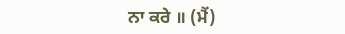ਨਾ ਕਰੇ ॥ (ਮੈਂ)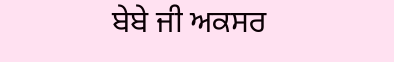ਬੇਬੇ ਜੀ ਅਕਸਰ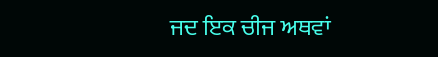ਜਦ ਇਕ ਚੀਜ ਅਥਵਾਂ